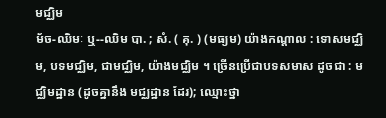មជ្ឈិម
ម័ច-ឈិមៈ ឬ--ឈិម បា. ; សំ. ( គុ. ) (មធ្យម) យ៉ាងកណ្ដាល : ទោសមជ្ឈិម, បទមជ្ឈិម, ជាមជ្ឈិម, យ៉ាងមជ្ឈិម ។ ច្រើនប្រើជាបទសមាស ដូចជា : មជ្ឈិមដ្ឋាន (ដូចគ្នានឹង មជ្ឈដ្ឋាន ដែរ); ឈ្មោះថ្នា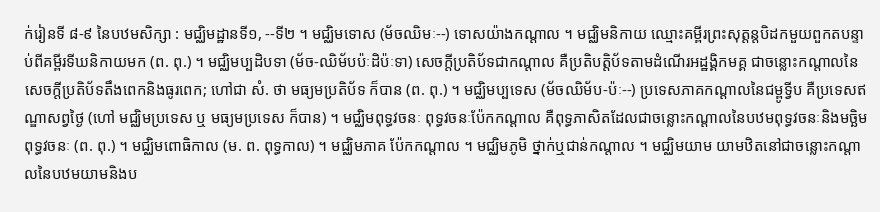ក់រៀនទី ៨-៩ នៃបឋមសិក្សា : មជ្ឈិមដ្ឋានទី១, --ទី២ ។ មជ្ឈិមទោស (ម័ចឈិមៈ--) ទោសយ៉ាងកណ្ដាល ។ មជ្ឈិមនិកាយ ឈ្មោះគម្ពីរព្រះសុត្តន្តបិដកមួយពួកតបន្ទាប់ពីគម្ពីរទីឃនិកាយមក (ព. ពុ.) ។ មជ្ឈិមប្បដិបទា (ម័ច-ឈិម័បប៉ៈដិប៉ៈទា) សេចក្ដីប្រតិប័ទជាកណ្ដាល គឺប្រតិបត្តិប័ទតាមដំណើរអដ្ឋង្គិកមគ្គ ជាចន្លោះកណ្ដាលនៃសេចក្ដីប្រតិប័ទតឹងពេកនិងធូរពេក; ហៅជា សំ. ថា មធ្យមប្រតិប័ទ ក៏បាន (ព. ពុ.) ។ មជ្ឈិមប្បទេស (ម័ចឈិម័ប-ប៉ៈ--) ប្រទេសភាគកណ្ដាលនៃជម្ពូទ្វីប គឺប្រទេសឥណ្ឌាសព្វថ្ងៃ (ហៅ មជ្ឈិមប្រទេស ឬ មធ្យមប្រទេស ក៏បាន) ។ មជ្ឈិមពុទ្ធវចនៈ ពុទ្ធវចនៈប៉ែកកណ្ដាល គឺពុទ្ធភាសិតដែលជាចន្លោះកណ្ដាលនៃបឋមពុទ្ធវចនៈនិងមច្ឆិមពុទ្ធវចនៈ (ព. ពុ.) ។ មជ្ឈិមពោធិកាល (ម. ព. ពុទ្ធកាល) ។ មជ្ឈិមភាគ ប៉ែកកណ្ដាល ។ មជ្ឈិមភូមិ ថ្នាក់ឬជាន់កណ្ដាល ។ មជ្ឈិមយាម យាមឋិតនៅជាចន្លោះកណ្ដាលនៃបឋមយាមនិងប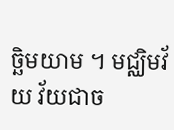ច្ឆិមយាម ។ មជ្ឈិមវ័យ វ័យជាច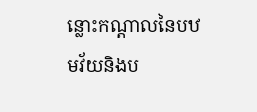ន្លោះកណ្ដាលនៃបឋមវ័យនិងប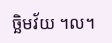ច្ឆិមវ័យ ។ល។